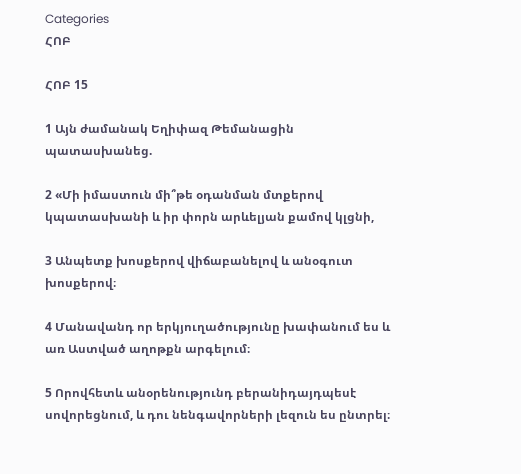Categories
ՀՈԲ

ՀՈԲ 15

1 Այն ժամանակ Եղիփազ Թեմանացին պատասխանեց.

2 «Մի իմաստուն մի՞թե օդանման մտքերով կպատասխանի և իր փորն արևելյան քամով կլցնի,

3 Անպետք խոսքերով վիճաբանելով և անօգուտ խոսքերով։

4 Մանավանդ որ երկյուղածությունը խափանում ես և առ Աստված աղոթքն արգելում։

5 Որովհետև անօրենությունդ բերանիդայդպեսէ սովորեցնում, և դու նենգավորների լեզուն ես ընտրել։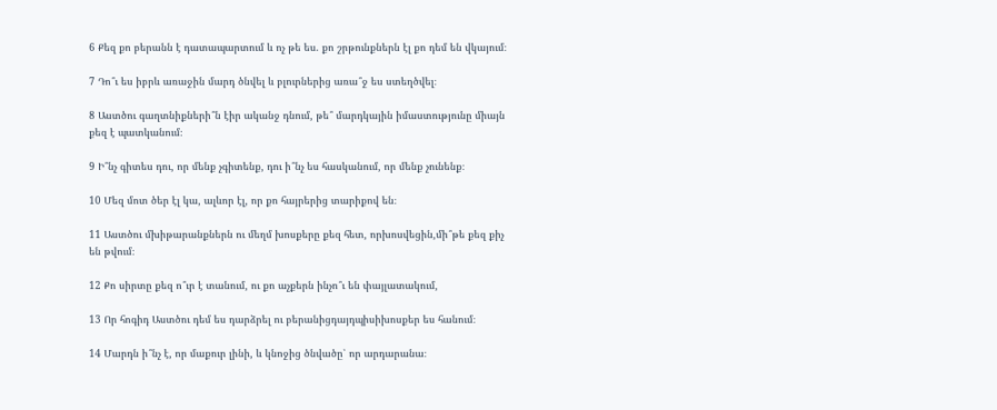6 Քեզ քո բերանն է դատապարտում և ոչ թե ես. քո շրթունքներն էլ քո դեմ են վկայում։

7 Դո՞ւ ես իբրև առաջին մարդ ծնվել և բլուրներից առա՞ջ ես ստեղծվել։

8 Աստծու գաղտնիքների՞ն էիր ականջ դնում, թե՞ մարդկային իմաստությունը միայն քեզ է պատկանում։

9 Ի՞նչ գիտես դու, որ մենք չգիտենք, դու ի՞նչ ես հասկանում, որ մենք չունենք։

10 Մեզ մոտ ծեր էլ կա, ալևոր էլ, որ քո հայրերից տարիքով են։

11 Աստծու մխիթարանքներն ու մեղմ խոսքերը քեզ հետ, որխոսվեցին,մի՞թե քեզ քիչ են թվում։

12 Քո սիրտը քեզ ո՞ւր է տանում, ու քո աչքերն ինչո՞ւ են փայլատակում,

13 Որ հոգիդ Աստծու դեմ ես դարձրել ու բերանիցդայդպիսիխոսքեր ես հանում։

14 Մարդն ի՞նչ է, որ մաքուր լինի, և կնոջից ծնվածը՝ որ արդարանա։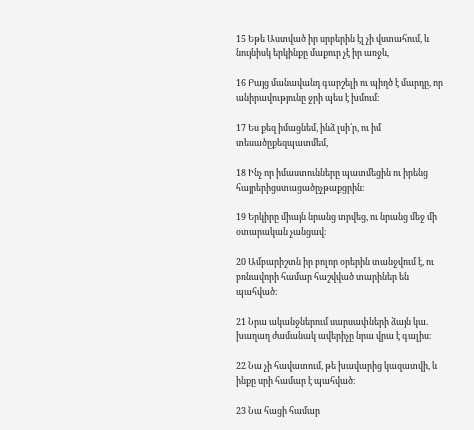15 Եթե Աստված իր սրբերին էլ չի վստահում, և նույնիսկ երկինքը մաքուր չէ իր առջև,

16 Բայց մանավանդ գարշելի ու պիղծ է մարդը, որ անիրավությունը ջրի պես է խմում։

17 Ես քեզ իմացնեմ, ինձ լսի՛ր, ու իմ տեսածըքեզպատմեմ,

18 Ինչ որ իմաստունները պատմեցին ու իրենց հայրերիցստացածըչթաքցրին։

19 Երկիրը միայն նրանց տրվեց, ու նրանց մեջ մի օտարական չանցավ։

20 Ամբարիշտն իր բոլոր օրերին տանջվում է, ու բռնավորի համար հաշվված տարիներ են պահված։

21 Նրա ականջներում սարսափների ձայն կա. խաղաղ ժամանակ ավերիչը նրա վրա է գալիս։

22 Նա չի հավատում, թե խավարից կազատվի, և ինքը սրի համար է պահված։

23 Նա հացի համար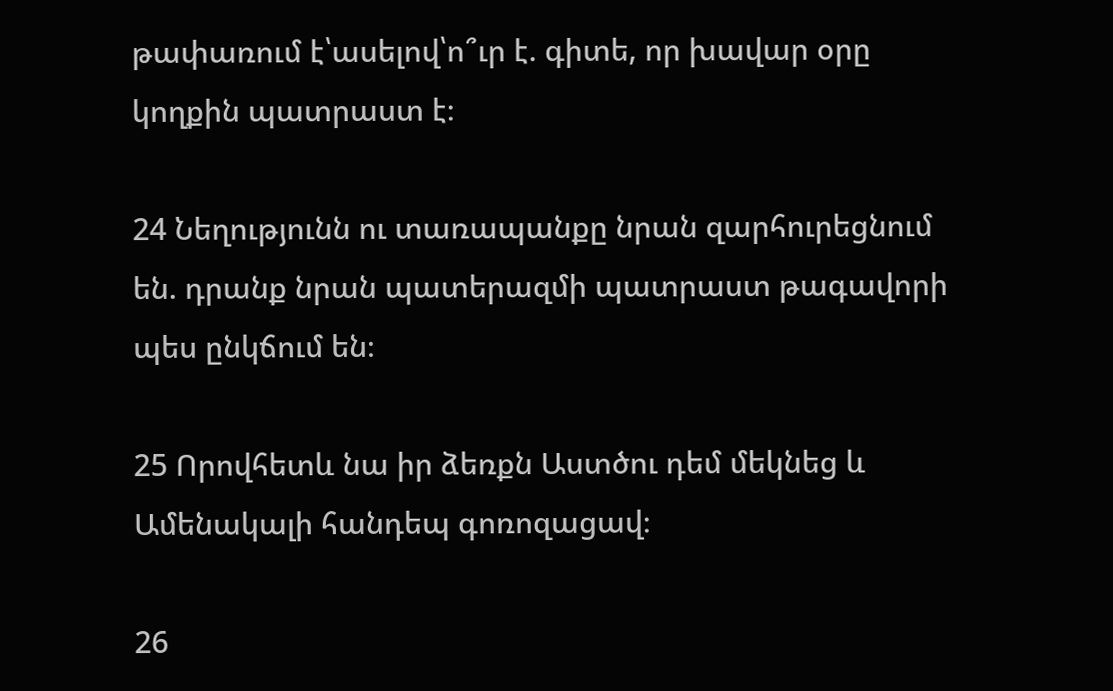թափառում է՝ասելով՝ո՞ւր է. գիտե, որ խավար օրը կողքին պատրաստ է։

24 Նեղությունն ու տառապանքը նրան զարհուրեցնում են. դրանք նրան պատերազմի պատրաստ թագավորի պես ընկճում են։

25 Որովհետև նա իր ձեռքն Աստծու դեմ մեկնեց և Ամենակալի հանդեպ գոռոզացավ։

26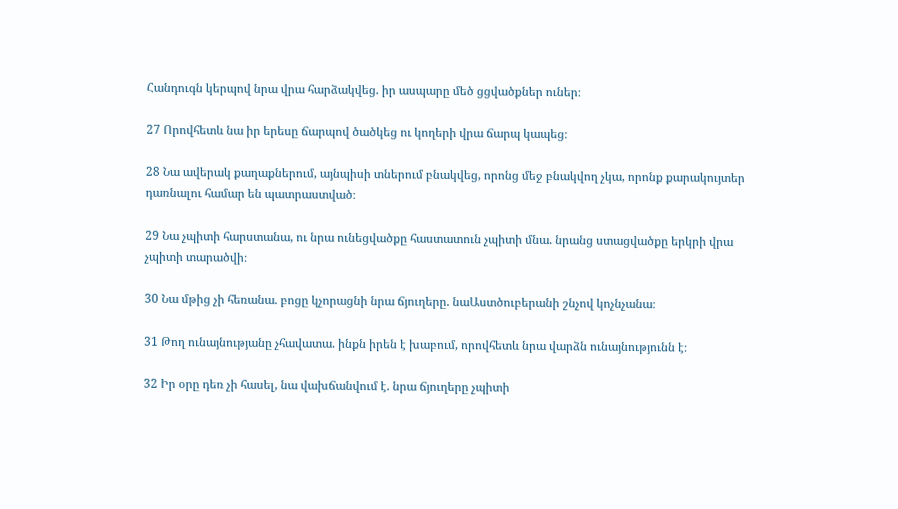Հանդուգն կերպով նրա վրա հարձակվեց. իր ասպարը մեծ ցցվածքներ ուներ։

27 Որովհետև նա իր երեսը ճարպով ծածկեց ու կողերի վրա ճարպ կապեց։

28 Նա ավերակ քաղաքներում, այնպիսի տներում բնակվեց, որոնց մեջ բնակվող չկա, որոնք քարակույտեր դառնալու համար են պատրաստված։

29 Նա չպիտի հարստանա, ու նրա ունեցվածքը հաստատուն չպիտի մնա. նրանց ստացվածքը երկրի վրա չպիտի տարածվի։

30 Նա մթից չի հեռանա. բոցը կչորացնի նրա ճյուղերը. նաԱստծուբերանի շնչով կոչնչանա։

31 Թող ունայնությանը չհավատա. ինքն իրեն է խաբում, որովհետև նրա վարձն ունայնությունն է։

32 Իր օրը դեռ չի հասել, նա վախճանվում է. նրա ճյուղերը չպիտի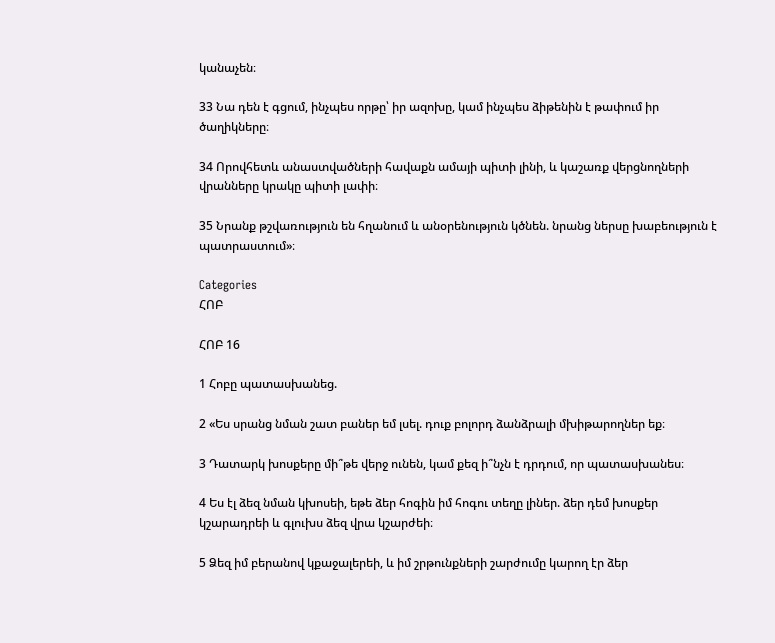կանաչեն։

33 Նա դեն է գցում, ինչպես որթը՝ իր ազոխը, կամ ինչպես ձիթենին է թափում իր ծաղիկները։

34 Որովհետև անաստվածների հավաքն ամայի պիտի լինի, և կաշառք վերցնողների վրանները կրակը պիտի լափի։

35 Նրանք թշվառություն են հղանում և անօրենություն կծնեն. նրանց ներսը խաբեություն է պատրաստում»։

Categories
ՀՈԲ

ՀՈԲ 16

1 Հոբը պատասխանեց.

2 «Ես սրանց նման շատ բաներ եմ լսել. դուք բոլորդ ձանձրալի մխիթարողներ եք։

3 Դատարկ խոսքերը մի՞թե վերջ ունեն, կամ քեզ ի՞նչն է դրդում, որ պատասխանես։

4 Ես էլ ձեզ նման կխոսեի, եթե ձեր հոգին իմ հոգու տեղը լիներ. ձեր դեմ խոսքեր կշարադրեի և գլուխս ձեզ վրա կշարժեի։

5 Ձեզ իմ բերանով կքաջալերեի, և իմ շրթունքների շարժումը կարող էր ձեր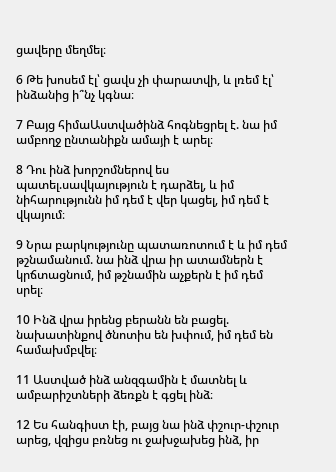ցավերը մեղմել։

6 Թե խոսեմ էլ՝ ցավս չի փարատվի, և լռեմ էլ՝ ինձանից ի՞նչ կգնա։

7 Բայց հիմաԱստվածինձ հոգնեցրել է. նա իմ ամբողջ ընտանիքն ամայի է արել։

8 Դու ինձ խորշոմներով ես պատել.սավկայություն է դարձել, և իմ նիհարությունն իմ դեմ է վեր կացել, իմ դեմ է վկայում։

9 Նրա բարկությունը պատառոտում է և իմ դեմ թշնամանում. նա ինձ վրա իր ատամներն է կրճտացնում, իմ թշնամին աչքերն է իմ դեմ սրել։

10 Ինձ վրա իրենց բերանն են բացել. նախատինքով ծնոտիս են խփում, իմ դեմ են համախմբվել։

11 Աստված ինձ անզգամին է մատնել և ամբարիշտների ձեռքն է գցել ինձ։

12 Ես հանգիստ էի, բայց նա ինձ փշուր-փշուր արեց, վզիցս բռնեց ու ջախջախեց ինձ, իր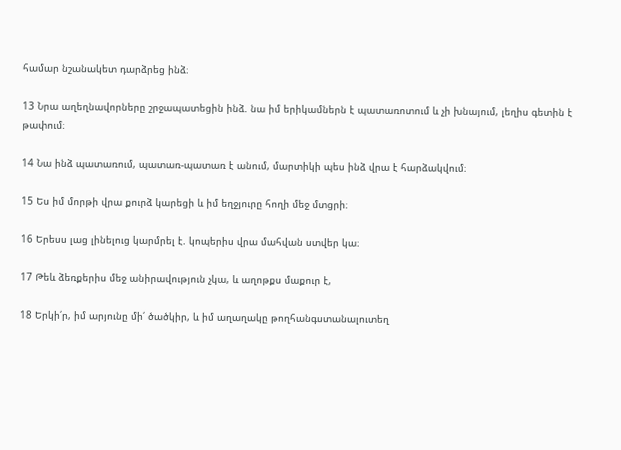համար նշանակետ դարձրեց ինձ։

13 Նրա աղեղնավորները շրջապատեցին ինձ. նա իմ երիկամներն է պատառոտում և չի խնայում, լեղիս գետին է թափում։

14 Նա ինձ պատառում, պատառ-պատառ է անում, մարտիկի պես ինձ վրա է հարձակվում։

15 Ես իմ մորթի վրա քուրձ կարեցի և իմ եղջյուրը հողի մեջ մտցրի։

16 Երեսս լաց լինելուց կարմրել է. կոպերիս վրա մահվան ստվեր կա։

17 Թեև ձեռքերիս մեջ անիրավություն չկա, և աղոթքս մաքուր է,

18 Երկի՛ր, իմ արյունը մի՛ ծածկիր, և իմ աղաղակը թողհանգստանալուտեղ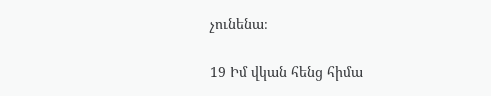չունենա։

19 Իմ վկան հենց հիմա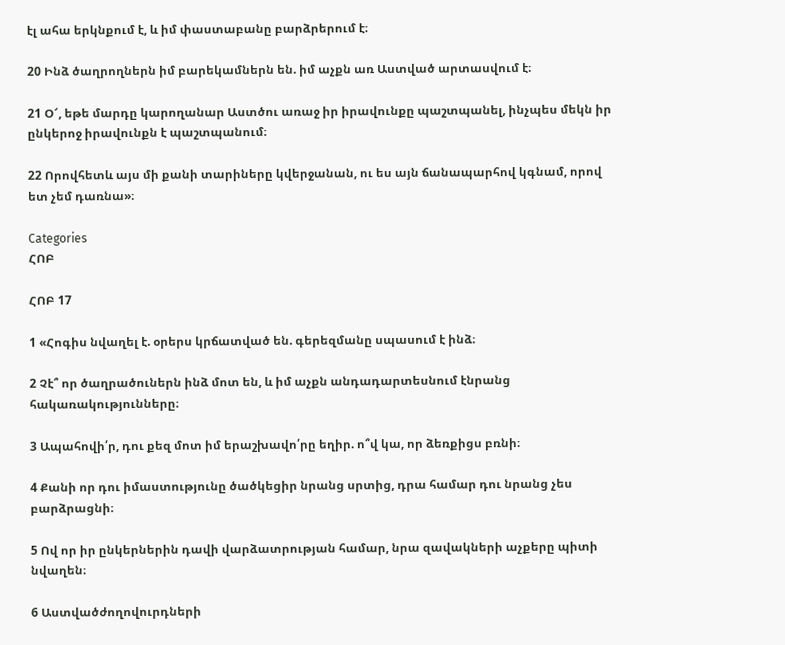էլ ահա երկնքում է, և իմ փաստաբանը բարձրերում է։

20 Ինձ ծաղրողներն իմ բարեկամներն են. իմ աչքն առ Աստված արտասվում է։

21 Օ՜, եթե մարդը կարողանար Աստծու առաջ իր իրավունքը պաշտպանել, ինչպես մեկն իր ընկերոջ իրավունքն է պաշտպանում։

22 Որովհետև այս մի քանի տարիները կվերջանան, ու ես այն ճանապարհով կգնամ, որով ետ չեմ դառնա»։

Categories
ՀՈԲ

ՀՈԲ 17

1 «Հոգիս նվաղել է. օրերս կրճատված են. գերեզմանը սպասում է ինձ։

2 Չէ՞ որ ծաղրածուներն ինձ մոտ են, և իմ աչքն անդադարտեսնում էնրանց հակառակությունները։

3 Ապահովի՛ր, դու քեզ մոտ իմ երաշխավո՛րը եղիր. ո՞վ կա, որ ձեռքիցս բռնի։

4 Քանի որ դու իմաստությունը ծածկեցիր նրանց սրտից, դրա համար դու նրանց չես բարձրացնի։

5 Ով որ իր ընկերներին դավի վարձատրության համար, նրա զավակների աչքերը պիտի նվաղեն։

6 Աստվածժողովուրդների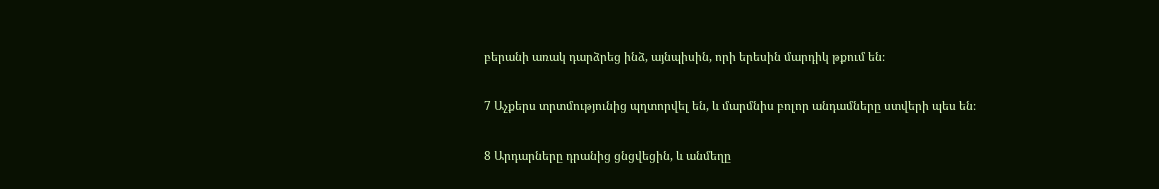բերանի առակ դարձրեց ինձ, այնպիսին, որի երեսին մարդիկ թքում են։

7 Աչքերս տրտմությունից պղտորվել են, և մարմնիս բոլոր անդամները ստվերի պես են։

8 Արդարները դրանից ցնցվեցին, և անմեղը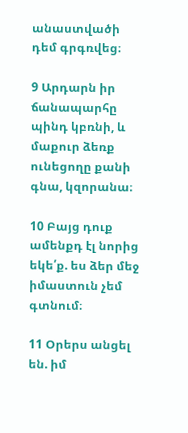անաստվածի դեմ գրգռվեց։

9 Արդարն իր ճանապարհը պինդ կբռնի, և մաքուր ձեռք ունեցողը քանի գնա, կզորանա։

10 Բայց դուք ամենքդ էլ նորից եկե՛ք. ես ձեր մեջ իմաստուն չեմ գտնում։

11 Օրերս անցել են. իմ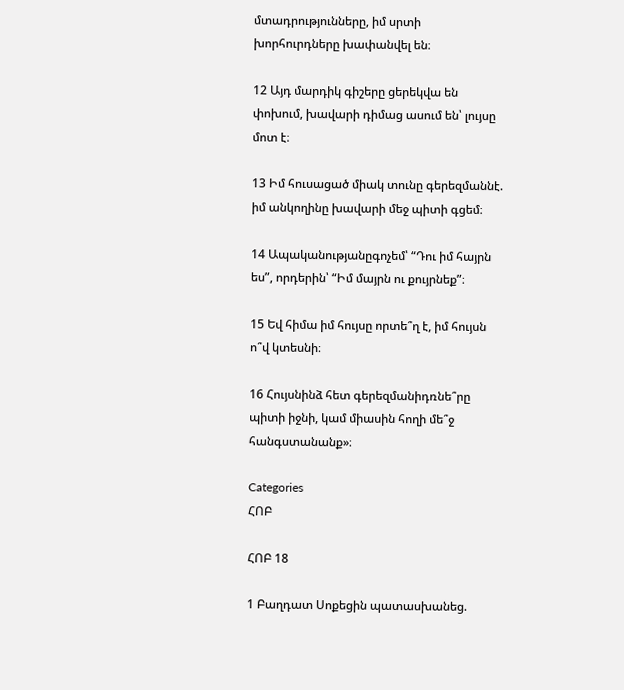մտադրությունները, իմ սրտի խորհուրդները խափանվել են։

12 Այդ մարդիկ գիշերը ցերեկվա են փոխում, խավարի դիմաց ասում են՝ լույսը մոտ է։

13 Իմ հուսացած միակ տունը գերեզմաննէ. իմ անկողինը խավարի մեջ պիտի գցեմ։

14 Ապականությանըգոչեմ՝ “Դու իմ հայրն ես”, որդերին՝ “Իմ մայրն ու քույրնեք”։

15 Եվ հիմա իմ հույսը որտե՞ղ է, իմ հույսն ո՞վ կտեսնի։

16 Հույսնինձ հետ գերեզմանիդռնե՞րը պիտի իջնի, կամ միասին հողի մե՞ջ հանգստանանք»։

Categories
ՀՈԲ

ՀՈԲ 18

1 Բաղդատ Սոքեցին պատասխանեց.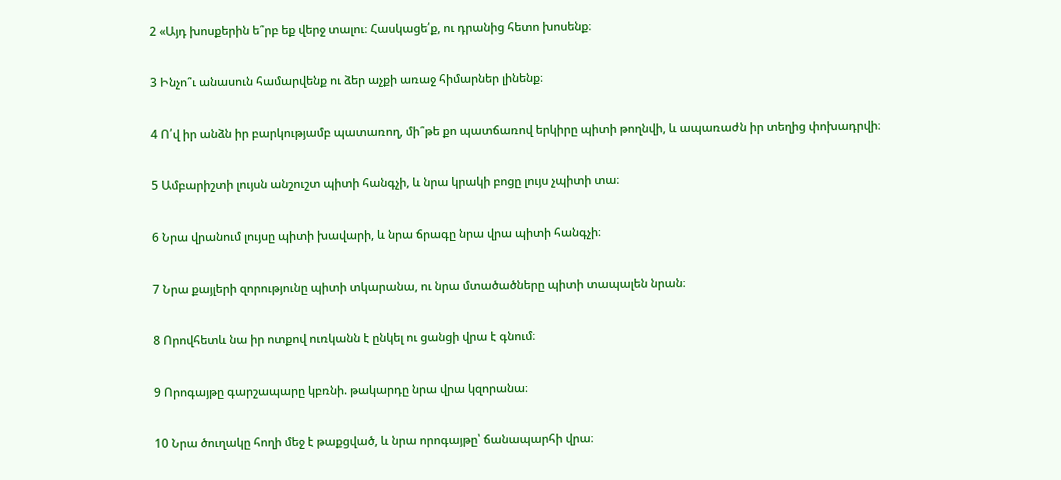2 «Այդ խոսքերին ե՞րբ եք վերջ տալու։ Հասկացե՛ք, ու դրանից հետո խոսենք։

3 Ինչո՞ւ անասուն համարվենք ու ձեր աչքի առաջ հիմարներ լինենք։

4 Ո՛վ իր անձն իր բարկությամբ պատառող, մի՞թե քո պատճառով երկիրը պիտի թողնվի, և ապառաժն իր տեղից փոխադրվի։

5 Ամբարիշտի լույսն անշուշտ պիտի հանգչի, և նրա կրակի բոցը լույս չպիտի տա։

6 Նրա վրանում լույսը պիտի խավարի, և նրա ճրագը նրա վրա պիտի հանգչի։

7 Նրա քայլերի զորությունը պիտի տկարանա, ու նրա մտածածները պիտի տապալեն նրան։

8 Որովհետև նա իր ոտքով ուռկանն է ընկել ու ցանցի վրա է գնում։

9 Որոգայթը գարշապարը կբռնի. թակարդը նրա վրա կզորանա։

10 Նրա ծուղակը հողի մեջ է թաքցված, և նրա որոգայթը՝ ճանապարհի վրա։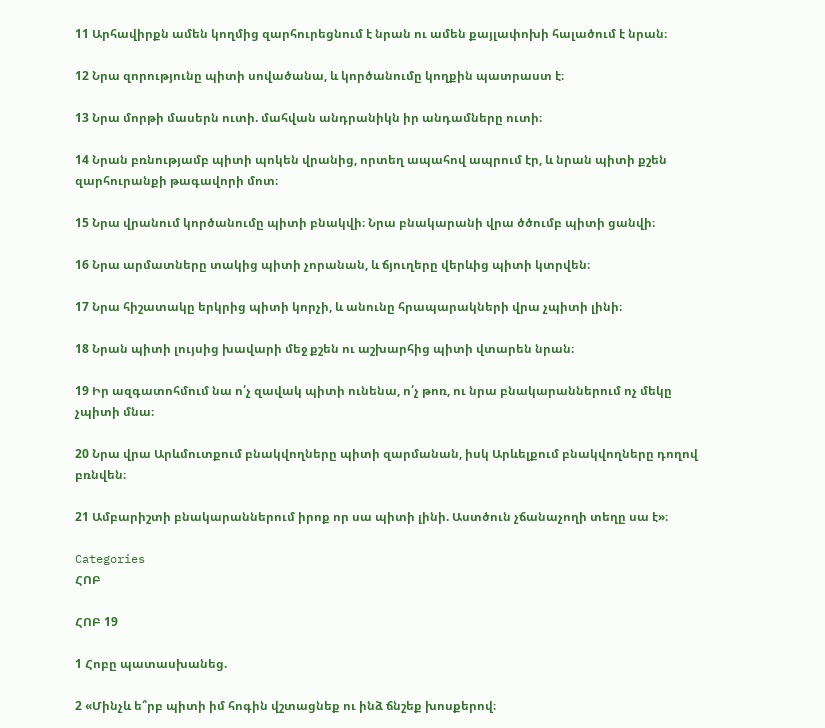11 Արհավիրքն ամեն կողմից զարհուրեցնում է նրան ու ամեն քայլափոխի հալածում է նրան։

12 Նրա զորությունը պիտի սովածանա, և կործանումը կողքին պատրաստ է։

13 Նրա մորթի մասերն ուտի. մահվան անդրանիկն իր անդամները ուտի։

14 Նրան բռնությամբ պիտի պոկեն վրանից, որտեղ ապահով ապրում էր, և նրան պիտի քշեն զարհուրանքի թագավորի մոտ։

15 Նրա վրանում կործանումը պիտի բնակվի։ Նրա բնակարանի վրա ծծումբ պիտի ցանվի։

16 Նրա արմատները տակից պիտի չորանան, և ճյուղերը վերևից պիտի կտրվեն։

17 Նրա հիշատակը երկրից պիտի կորչի, և անունը հրապարակների վրա չպիտի լինի։

18 Նրան պիտի լույսից խավարի մեջ քշեն ու աշխարհից պիտի վտարեն նրան։

19 Իր ազգատոհմում նա ո՛չ զավակ պիտի ունենա, ո՛չ թոռ, ու նրա բնակարաններում ոչ մեկը չպիտի մնա։

20 Նրա վրա Արևմուտքում բնակվողները պիտի զարմանան, իսկ Արևելքում բնակվողները դողով բռնվեն։

21 Ամբարիշտի բնակարաններում իրոք որ սա պիտի լինի. Աստծուն չճանաչողի տեղը սա է»։

Categories
ՀՈԲ

ՀՈԲ 19

1 Հոբը պատասխանեց.

2 «Մինչև ե՞րբ պիտի իմ հոգին վշտացնեք ու ինձ ճնշեք խոսքերով։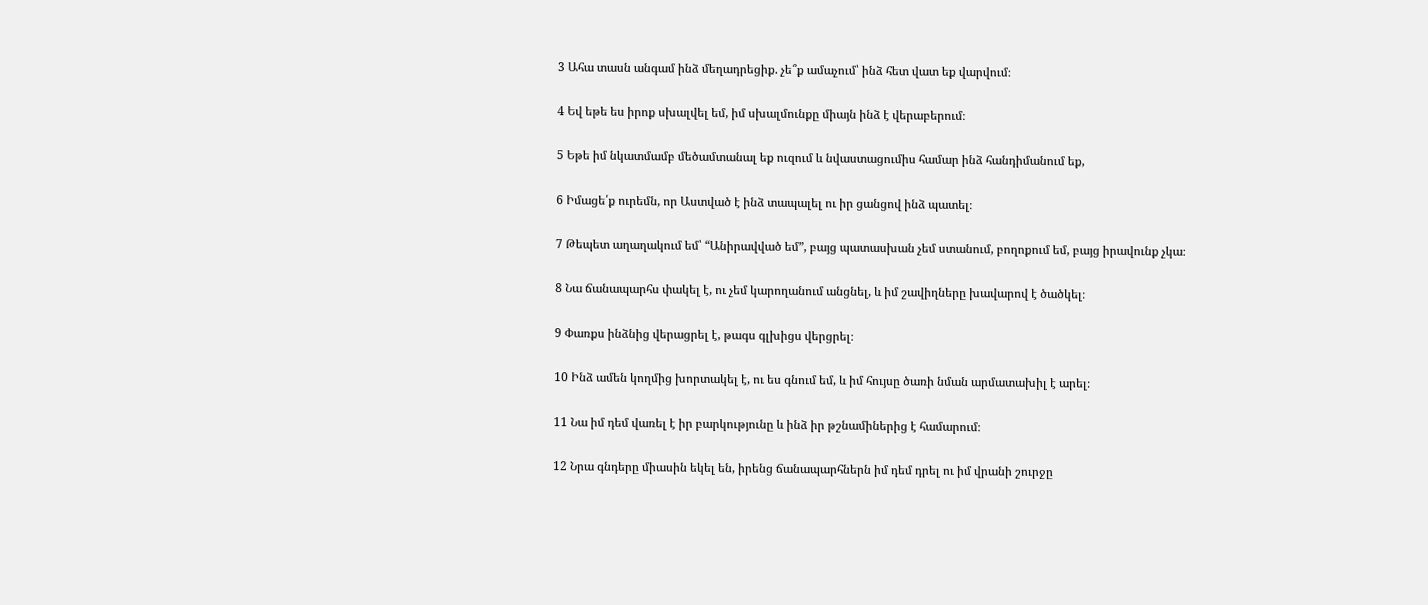3 Ահա տասն անգամ ինձ մեղադրեցիք. չե՞ք ամաչում՝ ինձ հետ վատ եք վարվում։

4 Եվ եթե ես իրոք սխալվել եմ, իմ սխալմունքը միայն ինձ է վերաբերում։

5 Եթե իմ նկատմամբ մեծամտանալ եք ուզում և նվաստացումիս համար ինձ հանդիմանում եք,

6 Իմացե՛ք ուրեմն, որ Աստված է ինձ տապալել ու իր ցանցով ինձ պատել։

7 Թեպետ աղաղակում եմ՝ “Անիրավված եմ”, բայց պատասխան չեմ ստանում, բողոքում եմ, բայց իրավունք չկա։

8 Նա ճանապարհս փակել է, ու չեմ կարողանում անցնել, և իմ շավիղները խավարով է ծածկել։

9 Փառքս ինձնից վերացրել է, թագս գլխիցս վերցրել։

10 Ինձ ամեն կողմից խորտակել է, ու ես գնում եմ, և իմ հույսը ծառի նման արմատախիլ է արել։

11 Նա իմ դեմ վառել է իր բարկությունը և ինձ իր թշնամիներից է համարում։

12 Նրա գնդերը միասին եկել են, իրենց ճանապարհներն իմ դեմ դրել ու իմ վրանի շուրջը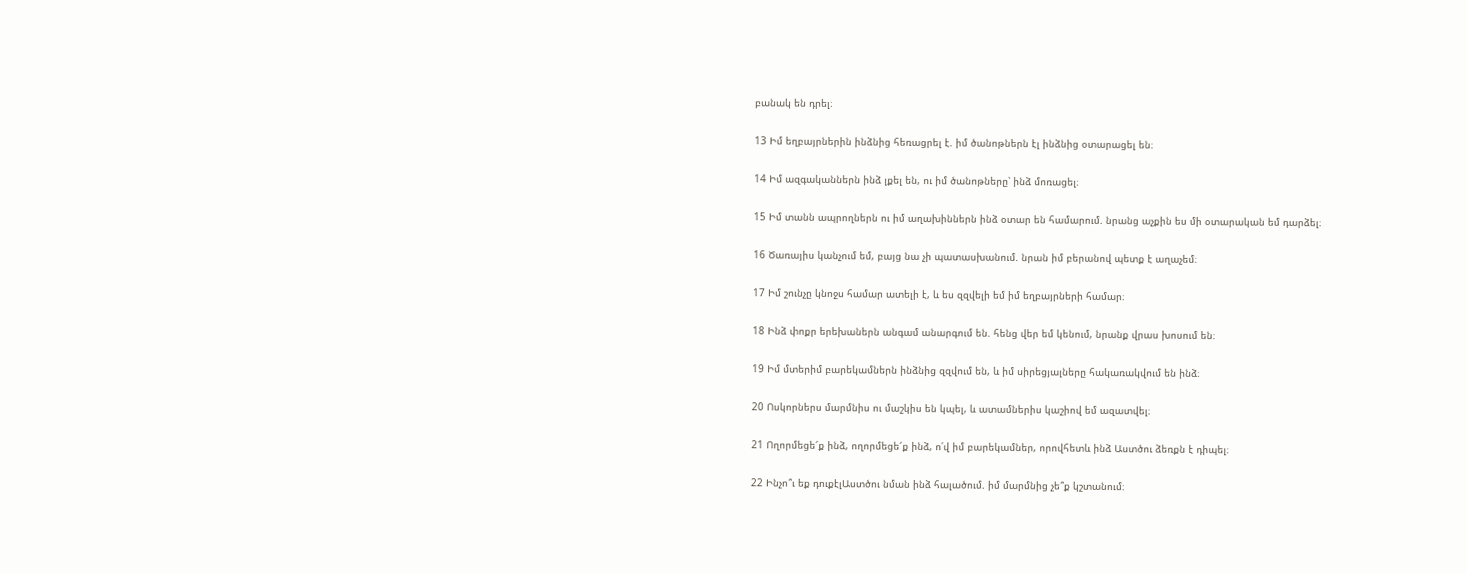բանակ են դրել։

13 Իմ եղբայրներին ինձնից հեռացրել է. իմ ծանոթներն էլ ինձնից օտարացել են։

14 Իմ ազգականներն ինձ լքել են, ու իմ ծանոթները՝ ինձ մոռացել։

15 Իմ տանն ապրողներն ու իմ աղախիններն ինձ օտար են համարում. նրանց աչքին ես մի օտարական եմ դարձել։

16 Ծառայիս կանչում եմ, բայց նա չի պատասխանում. նրան իմ բերանով պետք է աղաչեմ։

17 Իմ շունչը կնոջս համար ատելի է, և ես զզվելի եմ իմ եղբայրների համար։

18 Ինձ փոքր երեխաներն անգամ անարգում են. հենց վեր եմ կենում, նրանք վրաս խոսում են։

19 Իմ մտերիմ բարեկամներն ինձնից զզվում են, և իմ սիրեցյալները հակառակվում են ինձ։

20 Ոսկորներս մարմնիս ու մաշկիս են կպել, և ատամներիս կաշիով եմ ազատվել։

21 Ողորմեցե՜ք ինձ, ողորմեցե՜ք ինձ, ո՛վ իմ բարեկամներ, որովհետև ինձ Աստծու ձեռքն է դիպել։

22 Ինչո՞ւ եք դուքէլԱստծու նման ինձ հալածում. իմ մարմնից չե՞ք կշտանում։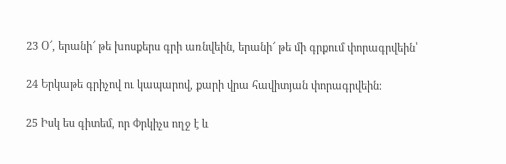23 Օ՜, երանի՜ թե խոսքերս գրի առնվեին, երանի՜ թե մի գրքում փորագրվեին՝

24 Երկաթե գրիչով ու կապարով, քարի վրա հավիտյան փորագրվեին։

25 Իսկ ես գիտեմ, որ Փրկիչս ողջ է և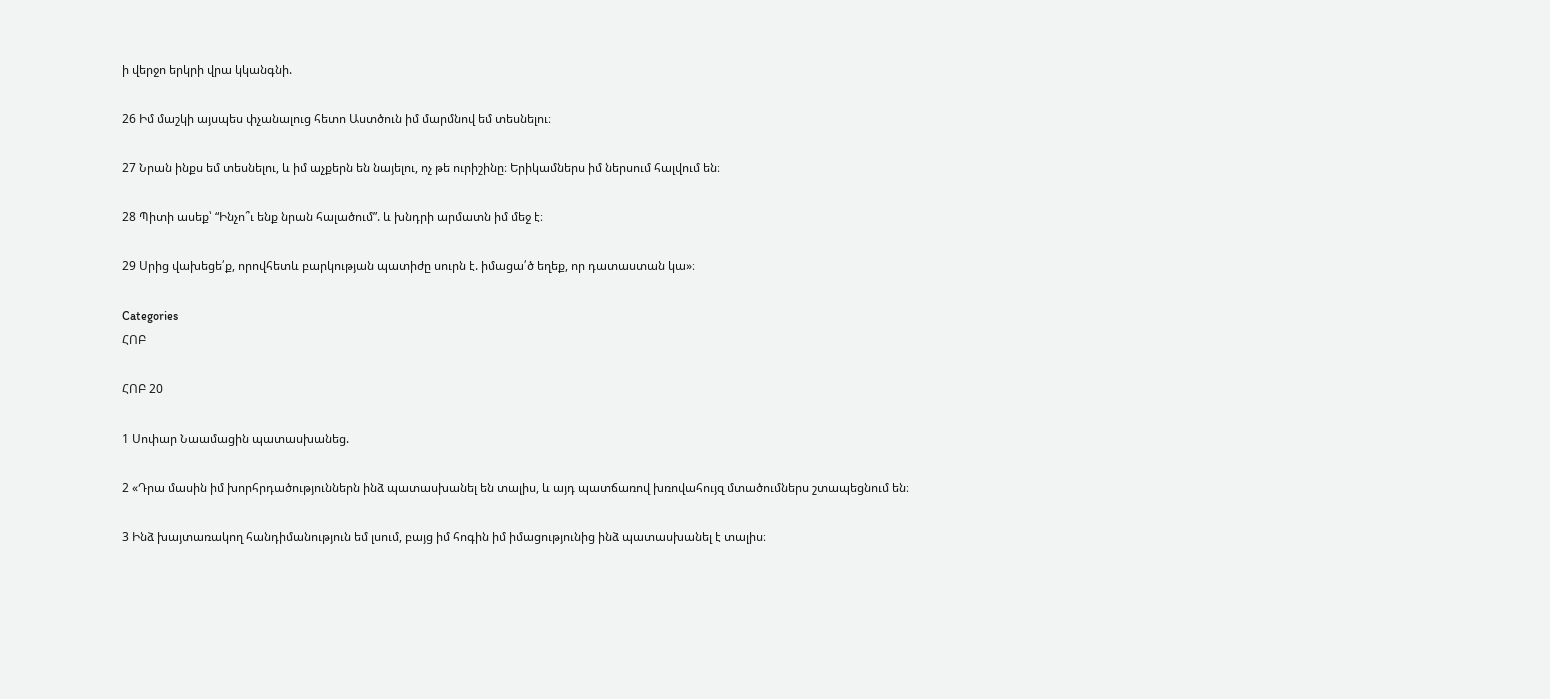ի վերջո երկրի վրա կկանգնի.

26 Իմ մաշկի այսպես փչանալուց հետո Աստծուն իմ մարմնով եմ տեսնելու։

27 Նրան ինքս եմ տեսնելու, և իմ աչքերն են նայելու, ոչ թե ուրիշինը։ Երիկամներս իմ ներսում հալվում են։

28 Պիտի ասեք՝ “Ինչո՞ւ ենք նրան հալածում”. և խնդրի արմատն իմ մեջ է։

29 Սրից վախեցե՛ք, որովհետև բարկության պատիժը սուրն է. իմացա՛ծ եղեք, որ դատաստան կա»։

Categories
ՀՈԲ

ՀՈԲ 20

1 Սոփար Նաամացին պատասխանեց.

2 «Դրա մասին իմ խորհրդածություններն ինձ պատասխանել են տալիս, և այդ պատճառով խռովահույզ մտածումներս շտապեցնում են։

3 Ինձ խայտառակող հանդիմանություն եմ լսում, բայց իմ հոգին իմ իմացությունից ինձ պատասխանել է տալիս։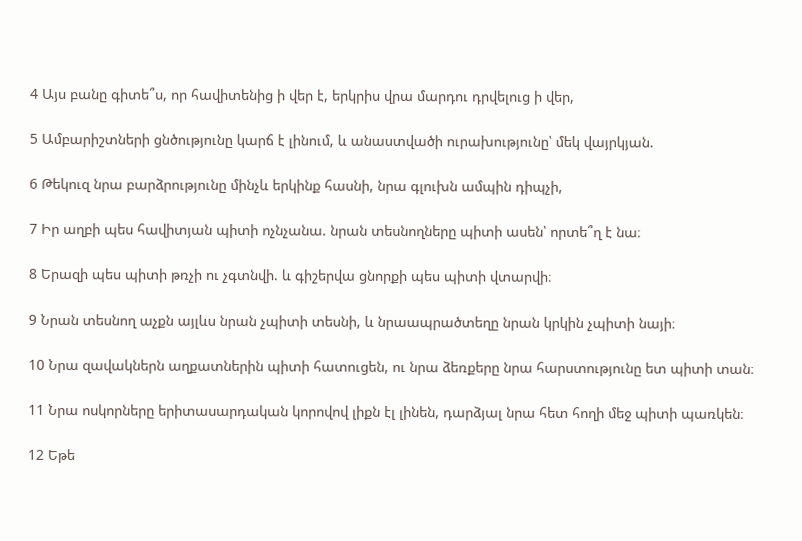4 Այս բանը գիտե՞ս, որ հավիտենից ի վեր է, երկրիս վրա մարդու դրվելուց ի վեր,

5 Ամբարիշտների ցնծությունը կարճ է լինում, և անաստվածի ուրախությունը՝ մեկ վայրկյան.

6 Թեկուզ նրա բարձրությունը մինչև երկինք հասնի, նրա գլուխն ամպին դիպչի,

7 Իր աղբի պես հավիտյան պիտի ոչնչանա. նրան տեսնողները պիտի ասեն՝ որտե՞ղ է նա։

8 Երազի պես պիտի թռչի ու չգտնվի. և գիշերվա ցնորքի պես պիտի վտարվի։

9 Նրան տեսնող աչքն այլևս նրան չպիտի տեսնի, և նրաապրածտեղը նրան կրկին չպիտի նայի։

10 Նրա զավակներն աղքատներին պիտի հատուցեն, ու նրա ձեռքերը նրա հարստությունը ետ պիտի տան։

11 Նրա ոսկորները երիտասարդական կորովով լիքն էլ լինեն, դարձյալ նրա հետ հողի մեջ պիտի պառկեն։

12 Եթե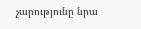չարությունը նրա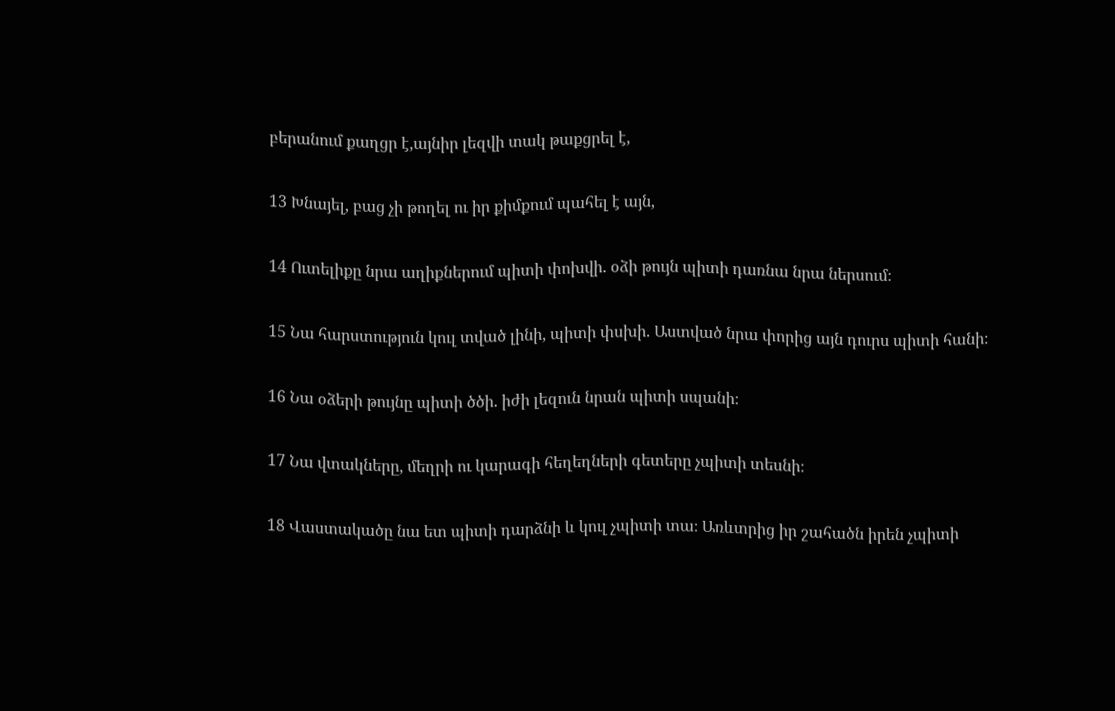բերանում քաղցր է,այնիր լեզվի տակ թաքցրել է,

13 Խնայել, բաց չի թողել ու իր քիմքում պահել է այն,

14 Ուտելիքը նրա աղիքներում պիտի փոխվի. օձի թույն պիտի դառնա նրա ներսում։

15 Նա հարստություն կուլ տված լինի, պիտի փսխի. Աստված նրա փորից այն դուրս պիտի հանի։

16 Նա օձերի թույնը պիտի ծծի. իժի լեզուն նրան պիտի սպանի։

17 Նա վտակները, մեղրի ու կարագի հեղեղների գետերը չպիտի տեսնի։

18 Վաստակածը նա ետ պիտի դարձնի և կուլ չպիտի տա։ Առևտրից իր շահածն իրեն չպիտի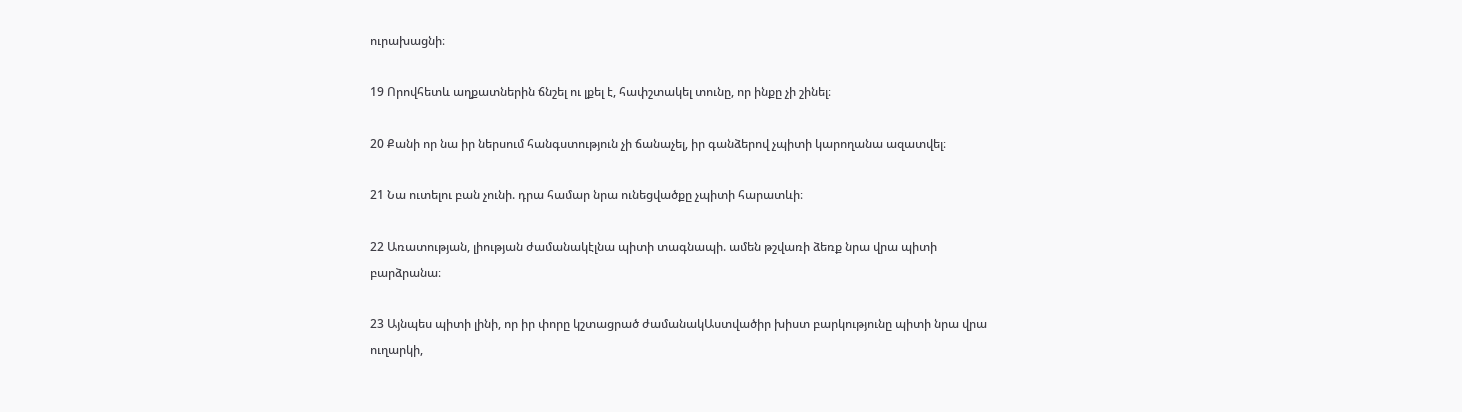ուրախացնի։

19 Որովհետև աղքատներին ճնշել ու լքել է, հափշտակել տունը, որ ինքը չի շինել։

20 Քանի որ նա իր ներսում հանգստություն չի ճանաչել, իր գանձերով չպիտի կարողանա ազատվել։

21 Նա ուտելու բան չունի. դրա համար նրա ունեցվածքը չպիտի հարատևի։

22 Առատության, լիության ժամանակէլնա պիտի տագնապի. ամեն թշվառի ձեռք նրա վրա պիտի բարձրանա։

23 Այնպես պիտի լինի, որ իր փորը կշտացրած ժամանակԱստվածիր խիստ բարկությունը պիտի նրա վրա ուղարկի,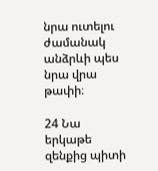նրա ուտելու ժամանակ անձրևի պես նրա վրա թափի։

24 Նա երկաթե զենքից պիտի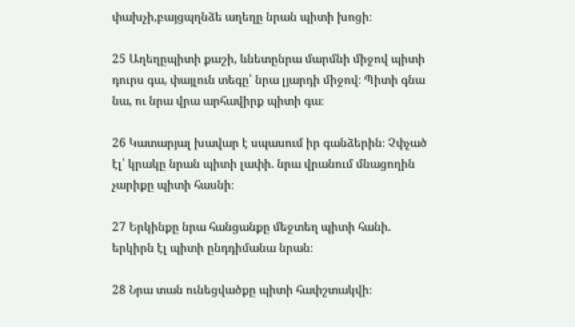փախչի,բայցպղնձե աղեղը նրան պիտի խոցի։

25 Աղեղըպիտի քաշի, ևնետընրա մարմնի միջով պիտի դուրս գա, փայլուն տեգը՝ նրա լյարդի միջով։ Պիտի գնա նա, ու նրա վրա արհավիրք պիտի գա։

26 Կատարյալ խավար է սպասում իր գանձերին։ Չփչած էլ՝ կրակը նրան պիտի լափի. նրա վրանում մնացողին չարիքը պիտի հասնի։

27 Երկինքը նրա հանցանքը մեջտեղ պիտի հանի. երկիրն էլ պիտի ընդդիմանա նրան։

28 Նրա տան ունեցվածքը պիտի հափշտակվի։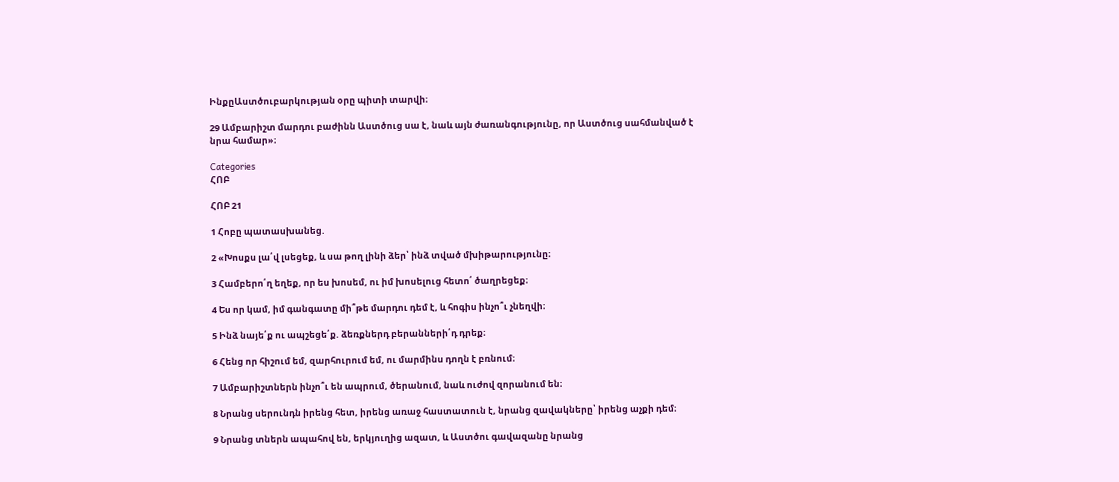ԻնքըԱստծուբարկության օրը պիտի տարվի։

29 Ամբարիշտ մարդու բաժինն Աստծուց սա է, նաև այն ժառանգությունը, որ Աստծուց սահմանված է նրա համար»։

Categories
ՀՈԲ

ՀՈԲ 21

1 Հոբը պատասխանեց.

2 «Խոսքս լա՛վ լսեցեք, և սա թող լինի ձեր՝ ինձ տված մխիթարությունը։

3 Համբերո՛ղ եղեք, որ ես խոսեմ, ու իմ խոսելուց հետո՛ ծաղրեցեք։

4 Ես որ կամ, իմ գանգատը մի՞թե մարդու դեմ է, և հոգիս ինչո՞ւ չնեղվի։

5 Ինձ նայե՛ք ու ապշեցե՛ք. ձեռքներդ բերանների՛դ դրեք։

6 Հենց որ հիշում եմ, զարհուրում եմ, ու մարմինս դողն է բռնում։

7 Ամբարիշտներն ինչո՞ւ են ապրում, ծերանում, նաև ուժով զորանում են։

8 Նրանց սերունդն իրենց հետ, իրենց առաջ հաստատուն է, նրանց զավակները՝ իրենց աչքի դեմ։

9 Նրանց տներն ապահով են, երկյուղից ազատ, և Աստծու գավազանը նրանց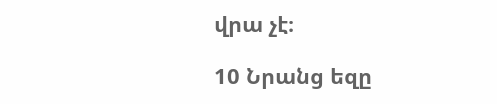վրա չէ։

10 Նրանց եզը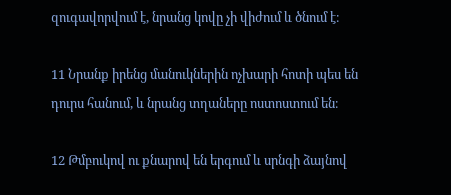զուգավորվում է, նրանց կովը չի վիժում և ծնում է։

11 Նրանք իրենց մանուկներին ոչխարի հոտի պես են դուրս հանում, և նրանց տղաները ոստոստում են։

12 Թմբուկով ու քնարով են երգում և սրնգի ձայնով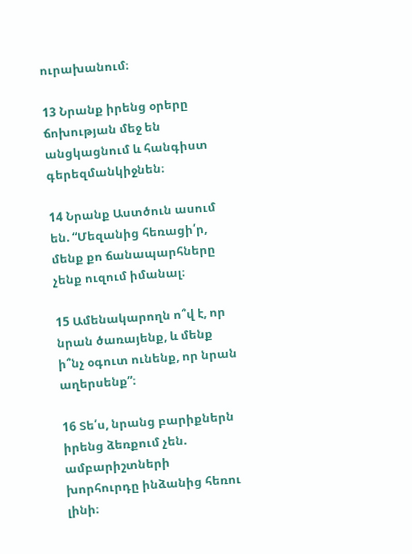ուրախանում։

13 Նրանք իրենց օրերը ճոխության մեջ են անցկացնում և հանգիստ գերեզմանկիջնեն։

14 Նրանք Աստծուն ասում են. “Մեզանից հեռացի՛ր, մենք քո ճանապարհները չենք ուզում իմանալ։

15 Ամենակարողն ո՞վ է, որ նրան ծառայենք, և մենք ի՞նչ օգուտ ունենք, որ նրան աղերսենք”։

16 Տե՛ս, նրանց բարիքներն իրենց ձեռքում չեն. ամբարիշտների խորհուրդը ինձանից հեռու լինի։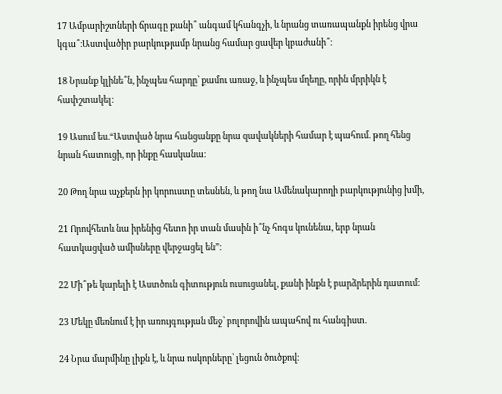17 Ամբարիշտների ճրագը քանի՞ անգամ կհանգչի, և նրանց տառապանքն իրենց վրա կգա՞։Աստվածիր բարկությամբ նրանց համար ցավեր կբաժանի՞։

18 Նրանք կլինե՞ն, ինչպես հարդը՝ քամու առաջ, և ինչպես մղեղը, որին մրրիկն է հափշտակել։

19 Ասում ես.“Աստված նրա հանցանքը նրա զավակների համար է պահում. թող հենց նրան հատուցի, որ ինքը հասկանա։

20 Թող նրա աչքերն իր կորուստը տեսնեն, և թող նա Ամենակարողի բարկությունից խմի,

21 Որովհետև նա իրենից հետո իր տան մասին ի՞նչ հոգս կունենա, երբ նրան հատկացված ամիսները վերջացել են”։

22 Մի՞թե կարելի է Աստծուն գիտություն ուսուցանել, քանի ինքն է բարձրերին դատում։

23 Մեկը մեռնում է իր առույգության մեջ՝ բոլորովին ապահով ու հանգիստ.

24 Նրա մարմինը լիքն է, և նրա ոսկորները՝ լեցուն ծուծքով։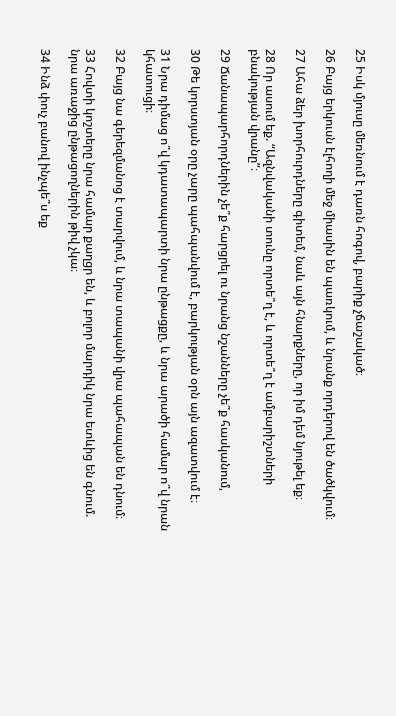25 Իսկ մյուսը մեռնում է դառն հոգով, բարիք չճաշակած։

26 Բայց երկուսն էլհողի մեջ միասին են պառկում, և նրանք որդերով են ծածկվում։

27 Ահա ձեր խորհուրդները գիտեմ, նաև այն հնարքները, որ իմ դեմ նյութել եք։

28 Որ ասում եք. “Ազնվականի տունը որտե՞ղ է, և որտե՞ղ է ամբարիշտների բնակության վրանը”։

29 Ճանապարհորդներին չե՞ք հարցրել ու նրանց նշանները չե՞ք հասկանում,

30 Թե կորստյան օրը չարը պահպանվում է, բարկության օրն այն ազատվում է։

31 Նրա դիմաց ո՞վ կդատապարտի նրա ընթացքը, և նրա արածի համար ո՞վ նրան կհատուցի։

32 Բայց նա գերեզմանոց է տարվում, և նրա տապանի վրա պահապան են դնում։

33 Հովտի կոշտերը նրա համար քաղցր են, և բոլոր մարդիկ նրա ետևից են գնում. նրա առաջից ընթացողներին թիվ չկա։

34 Ինձ փուչ բանով ինչպե՞ս եք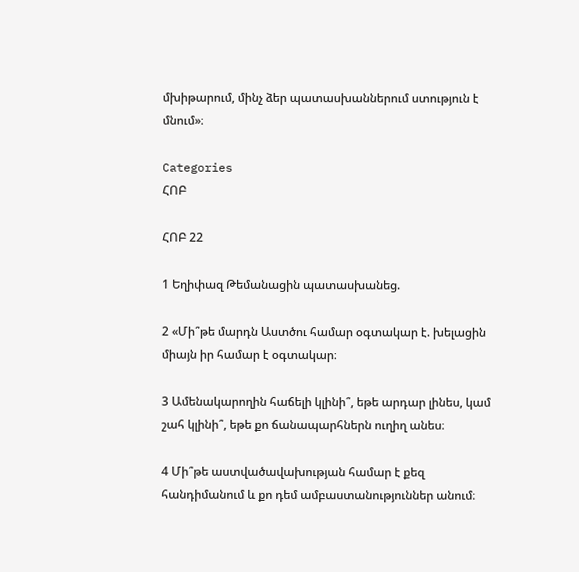մխիթարում, մինչ ձեր պատասխաններում ստություն է մնում»։

Categories
ՀՈԲ

ՀՈԲ 22

1 Եղիփազ Թեմանացին պատասխանեց.

2 «Մի՞թե մարդն Աստծու համար օգտակար է. խելացին միայն իր համար է օգտակար։

3 Ամենակարողին հաճելի կլինի՞, եթե արդար լինես, կամ շահ կլինի՞, եթե քո ճանապարհներն ուղիղ անես։

4 Մի՞թե աստվածավախության համար է քեզ հանդիմանում և քո դեմ ամբաստանություններ անում։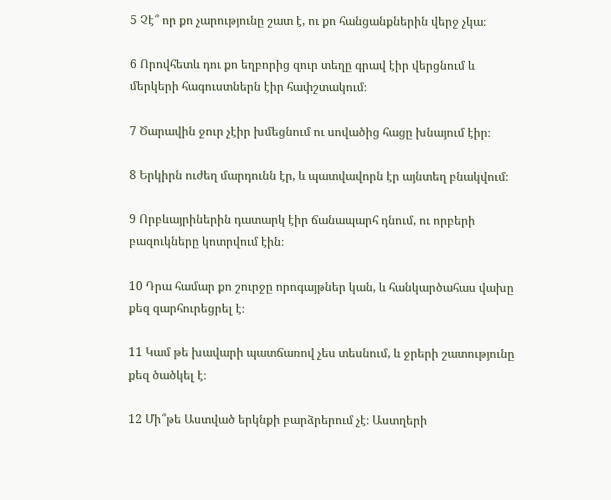5 Չէ՞ որ քո չարությունը շատ է, ու քո հանցանքներին վերջ չկա։

6 Որովհետև դու քո եղբորից զուր տեղը գրավ էիր վերցնում և մերկերի հագուստներն էիր հափշտակում։

7 Ծարավին ջուր չէիր խմեցնում ու սովածից հացը խնայում էիր։

8 Երկիրն ուժեղ մարդունն էր, և պատվավորն էր այնտեղ բնակվում։

9 Որբևայրիներին դատարկ էիր ճանապարհ դնում, ու որբերի բազուկները կոտրվում էին։

10 Դրա համար քո շուրջը որոգայթներ կան, և հանկարծահաս վախը քեզ զարհուրեցրել է։

11 Կամ թե խավարի պատճառով չես տեսնում, և ջրերի շատությունը քեզ ծածկել է։

12 Մի՞թե Աստված երկնքի բարձրերում չէ։ Աստղերի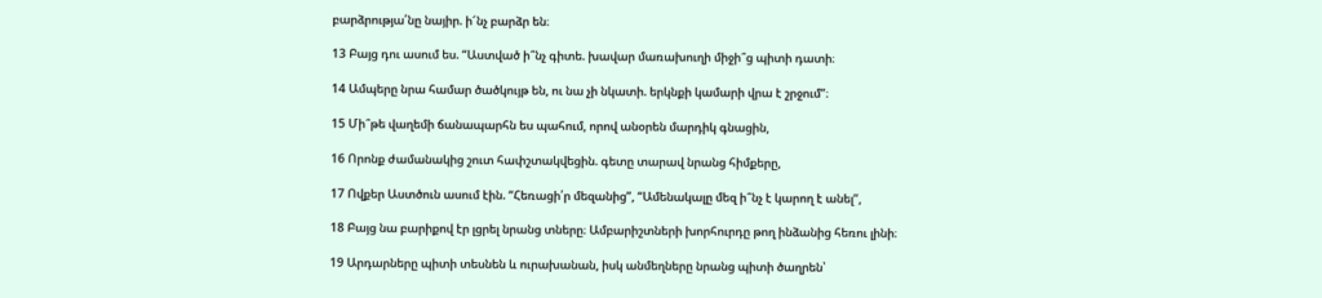բարձրությա՛նը նայիր. ի՜նչ բարձր են։

13 Բայց դու ասում ես. “Աստված ի՞նչ գիտե. խավար մառախուղի միջի՞ց պիտի դատի։

14 Ամպերը նրա համար ծածկույթ են, ու նա չի նկատի. երկնքի կամարի վրա է շրջում”։

15 Մի՞թե վաղեմի ճանապարհն ես պահում, որով անօրեն մարդիկ գնացին,

16 Որոնք ժամանակից շուտ հափշտակվեցին. գետը տարավ նրանց հիմքերը,

17 Ովքեր Աստծուն ասում էին. “Հեռացի՛ր մեզանից”, “Ամենակալը մեզ ի՞նչ է կարող է անել”,

18 Բայց նա բարիքով էր լցրել նրանց տները։ Ամբարիշտների խորհուրդը թող ինձանից հեռու լինի։

19 Արդարները պիտի տեսնեն և ուրախանան, իսկ անմեղները նրանց պիտի ծաղրեն՝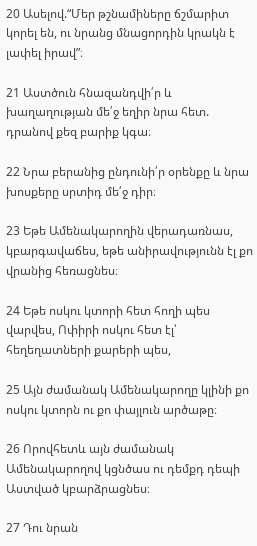20 Ասելով.“Մեր թշնամիները ճշմարիտ կորել են, ու նրանց մնացորդին կրակն է լափել իրավ”։

21 Աստծուն հնազանդվի՛ր և խաղաղության մե՛ջ եղիր նրա հետ. դրանով քեզ բարիք կգա։

22 Նրա բերանից ընդունի՛ր օրենքը և նրա խոսքերը սրտիդ մե՛ջ դիր։

23 Եթե Ամենակարողին վերադառնաս, կբարգավաճես, եթե անիրավությունն էլ քո վրանից հեռացնես։

24 Եթե ոսկու կտորի հետ հողի պես վարվես, Ոփիրի ոսկու հետ էլ՝ հեղեղատների քարերի պես,

25 Այն ժամանակ Ամենակարողը կլինի քո ոսկու կտորն ու քո փայլուն արծաթը։

26 Որովհետև այն ժամանակ Ամենակարողով կցնծաս ու դեմքդ դեպի Աստված կբարձրացնես։

27 Դու նրան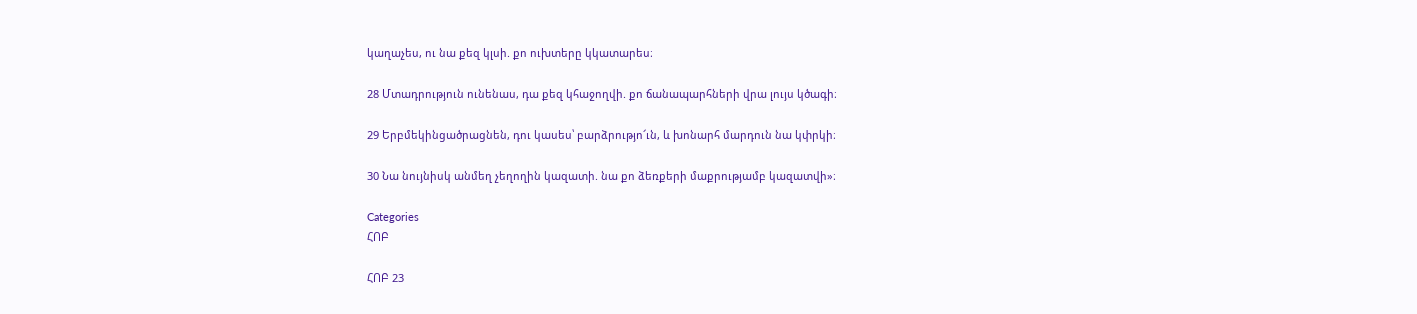կաղաչես, ու նա քեզ կլսի. քո ուխտերը կկատարես։

28 Մտադրություն ունենաս, դա քեզ կհաջողվի. քո ճանապարհների վրա լույս կծագի։

29 Երբմեկինցածրացնեն, դու կասես՝ բարձրությո՜ւն, և խոնարհ մարդուն նա կփրկի։

30 Նա նույնիսկ անմեղ չեղողին կազատի. նա քո ձեռքերի մաքրությամբ կազատվի»։

Categories
ՀՈԲ

ՀՈԲ 23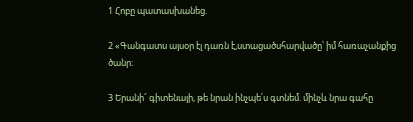1 Հոբը պատասխանեց.

2 «Գանգատս այսօր էլ դառն է,ստացածսհարվածը՝ իմ հառաչանքից ծանր։

3 Երանի՜ գիտենայի, թե նրան ինչպե՛ս գտնեմ. մինչև նրա գահը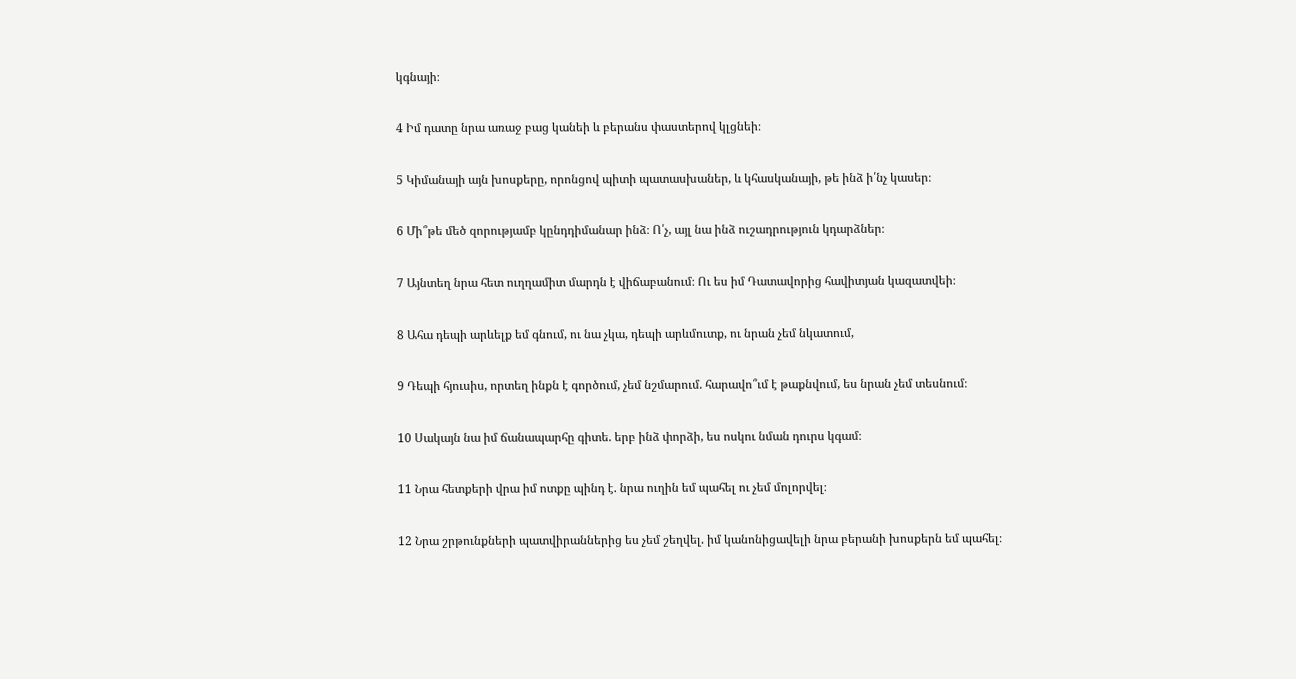կգնայի։

4 Իմ դատը նրա առաջ բաց կանեի և բերանս փաստերով կլցնեի։

5 Կիմանայի այն խոսքերը, որոնցով պիտի պատասխաներ, և կհասկանայի, թե ինձ ի՛նչ կասեր։

6 Մի՞թե մեծ զորությամբ կընդդիմանար ինձ։ Ո՛չ, այլ նա ինձ ուշադրություն կդարձներ։

7 Այնտեղ նրա հետ ուղղամիտ մարդն է վիճաբանում։ Ու ես իմ Դատավորից հավիտյան կազատվեի։

8 Ահա դեպի արևելք եմ գնում, ու նա չկա, դեպի արևմուտք, ու նրան չեմ նկատում,

9 Դեպի հյուսիս, որտեղ ինքն է գործում, չեմ նշմարում. հարավո՞ւմ է թաքնվում, ես նրան չեմ տեսնում։

10 Սակայն նա իմ ճանապարհը գիտե. երբ ինձ փորձի, ես ոսկու նման դուրս կգամ։

11 Նրա հետքերի վրա իմ ոտքը պինդ է. նրա ուղին եմ պահել ու չեմ մոլորվել։

12 Նրա շրթունքների պատվիրաններից ես չեմ շեղվել. իմ կանոնիցավելի նրա բերանի խոսքերն եմ պահել։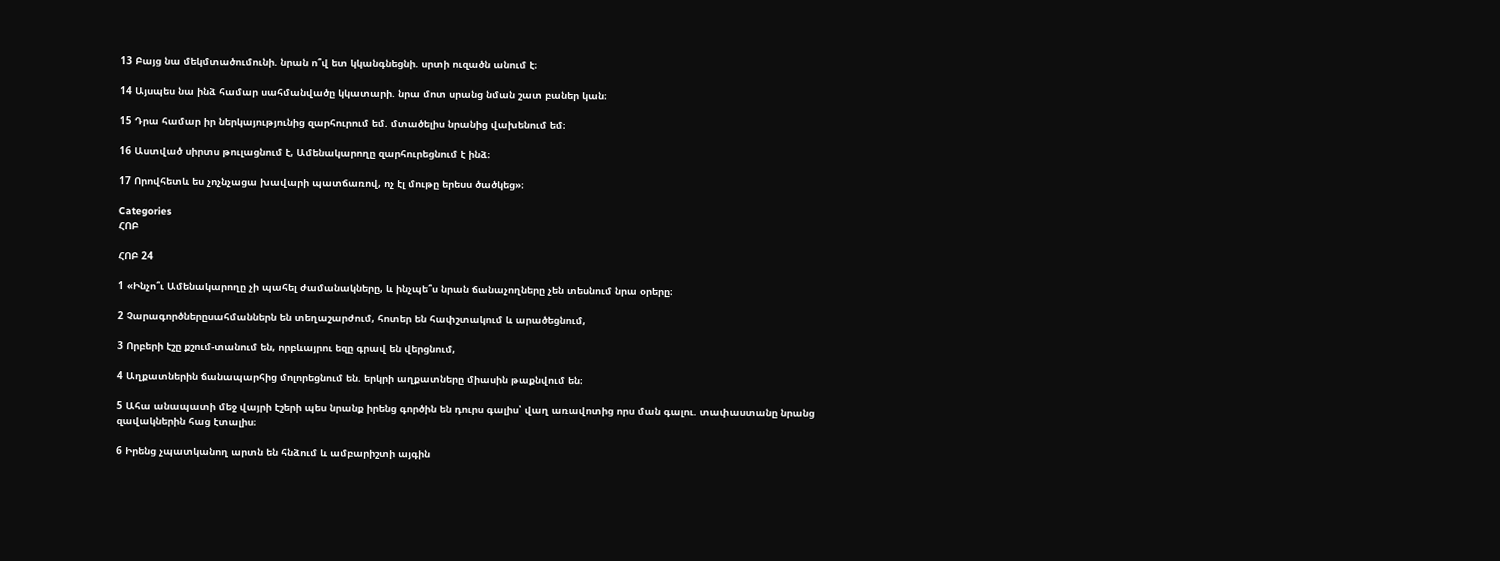13 Բայց նա մեկմտածումունի. նրան ո՞վ ետ կկանգնեցնի. սրտի ուզածն անում է։

14 Այսպես նա ինձ համար սահմանվածը կկատարի. նրա մոտ սրանց նման շատ բաներ կան։

15 Դրա համար իր ներկայությունից զարհուրում եմ. մտածելիս նրանից վախենում եմ։

16 Աստված սիրտս թուլացնում է, Ամենակարողը զարհուրեցնում է ինձ։

17 Որովհետև ես չոչնչացա խավարի պատճառով, ոչ էլ մութը երեսս ծածկեց»։

Categories
ՀՈԲ

ՀՈԲ 24

1 «Ինչո՞ւ Ամենակարողը չի պահել ժամանակները, և ինչպե՞ս նրան ճանաչողները չեն տեսնում նրա օրերը։

2 Չարագործներըսահմաններն են տեղաշարժում, հոտեր են հափշտակում և արածեցնում,

3 Որբերի էշը քշում-տանում են, որբևայրու եզը գրավ են վերցնում,

4 Աղքատներին ճանապարհից մոլորեցնում են. երկրի աղքատները միասին թաքնվում են։

5 Ահա անապատի մեջ վայրի էշերի պես նրանք իրենց գործին են դուրս գալիս՝ վաղ առավոտից որս ման գալու. տափաստանը նրանց զավակներին հաց էտալիս։

6 Իրենց չպատկանող արտն են հնձում և ամբարիշտի այգին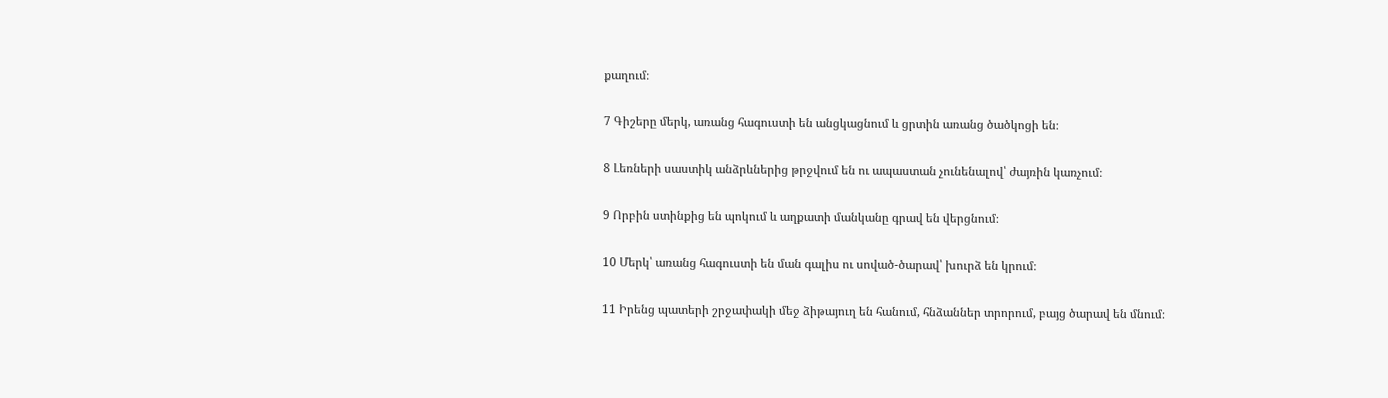քաղում։

7 Գիշերը մերկ, առանց հագուստի են անցկացնում և ցրտին առանց ծածկոցի են։

8 Լեռների սաստիկ անձրևներից թրջվում են ու ապաստան չունենալով՝ ժայռին կառչում։

9 Որբին ստինքից են պոկում և աղքատի մանկանը գրավ են վերցնում։

10 Մերկ՝ առանց հագուստի են ման գալիս ու սոված-ծարավ՝ խուրձ են կրում։

11 Իրենց պատերի շրջափակի մեջ ձիթայուղ են հանում, հնձաններ տրորում, բայց ծարավ են մնում։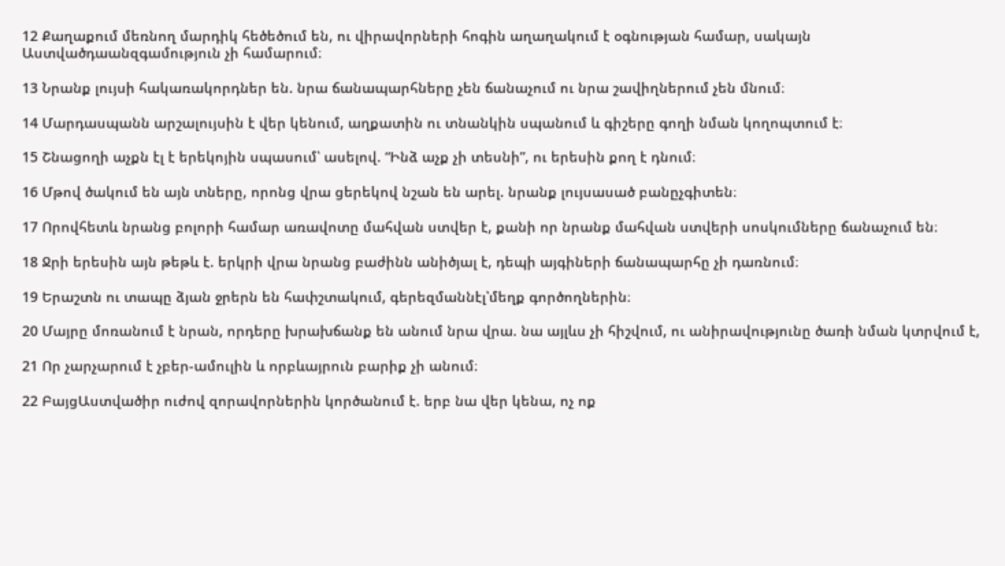12 Քաղաքում մեռնող մարդիկ հեծեծում են, ու վիրավորների հոգին աղաղակում է օգնության համար, սակայն Աստվածդաանզգամություն չի համարում։

13 Նրանք լույսի հակառակորդներ են. նրա ճանապարհները չեն ճանաչում ու նրա շավիղներում չեն մնում։

14 Մարդասպանն արշալույսին է վեր կենում, աղքատին ու տնանկին սպանում և գիշերը գողի նման կողոպտում է։

15 Շնացողի աչքն էլ է երեկոյին սպասում՝ ասելով. “Ինձ աչք չի տեսնի”, ու երեսին քող է դնում։

16 Մթով ծակում են այն տները, որոնց վրա ցերեկով նշան են արել. նրանք լույսասած բանըչգիտեն։

17 Որովհետև նրանց բոլորի համար առավոտը մահվան ստվեր է, քանի որ նրանք մահվան ստվերի սոսկումները ճանաչում են։

18 Ջրի երեսին այն թեթև է. երկրի վրա նրանց բաժինն անիծյալ է, դեպի այգիների ճանապարհը չի դառնում։

19 Երաշտն ու տապը ձյան ջրերն են հափշտակում, գերեզմաննէլ՝մեղք գործողներին։

20 Մայրը մոռանում է նրան, որդերը խրախճանք են անում նրա վրա. նա այլևս չի հիշվում, ու անիրավությունը ծառի նման կտրվում է,

21 Որ չարչարում է չբեր-ամուլին և որբևայրուն բարիք չի անում։

22 ԲայցԱստվածիր ուժով զորավորներին կործանում է. երբ նա վեր կենա, ոչ ոք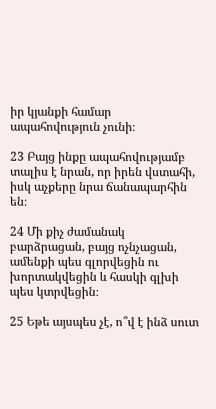իր կյանքի համար ապահովություն չունի։

23 Բայց ինքը ապահովությամբ տալիս է նրան, որ իրեն վստահի, իսկ աչքերը նրա ճանապարհին են։

24 Մի քիչ ժամանակ բարձրացան, բայց ոչնչացան, ամենքի պես գլորվեցին ու խորտակվեցին և հասկի գլխի պես կտրվեցին։

25 Եթե այսպես չէ, ո՞վ է ինձ սուտ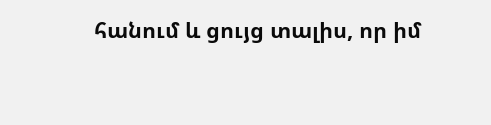հանում և ցույց տալիս, որ իմ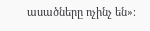ասածները ոչինչ են»։